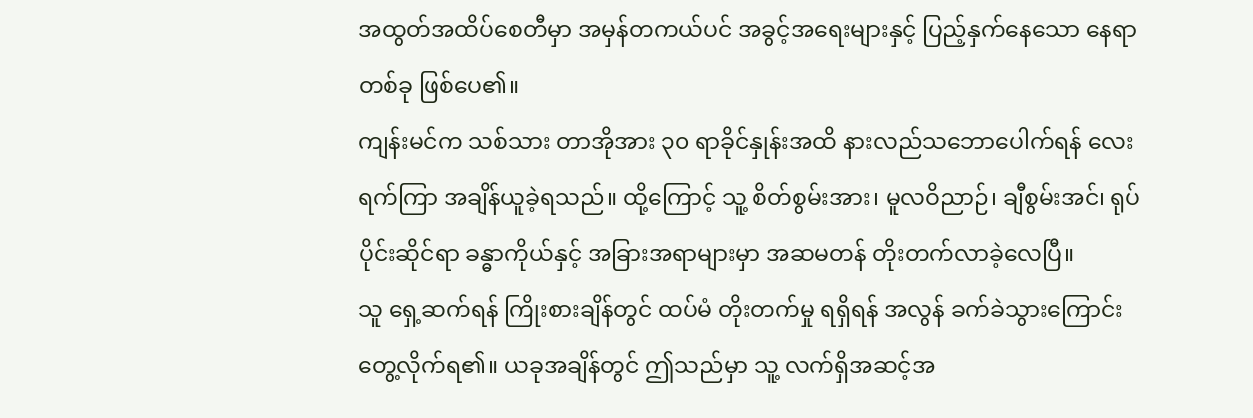အထွတ်အထိပ်စေတီမှာ အမှန်တကယ်ပင် အခွင့်အရေးများနှင့် ပြည့်နှက်နေသော နေရာတစ်ခု ဖြစ်ပေ၏။
ကျန်းမင်က သစ်သား တာအိုအား ၃၀ ရာခိုင်နှုန်းအထိ နားလည်သဘောပေါက်ရန် လေးရက်ကြာ အချိန်ယူခဲ့ရသည်။ ထို့ကြောင့် သူ့ စိတ်စွမ်းအား၊ မူလဝိညာဉ်၊ ချီစွမ်းအင်၊ ရုပ်ပိုင်းဆိုင်ရာ ခန္ဓာကိုယ်နှင့် အခြားအရာများမှာ အဆမတန် တိုးတက်လာခဲ့လေပြီ။
သူ ရှေ့ဆက်ရန် ကြိုးစားချိန်တွင် ထပ်မံ တိုးတက်မှု ရရှိရန် အလွန် ခက်ခဲသွားကြောင်း တွေ့လိုက်ရ၏။ ယခုအချိန်တွင် ဤသည်မှာ သူ့ လက်ရှိအဆင့်အ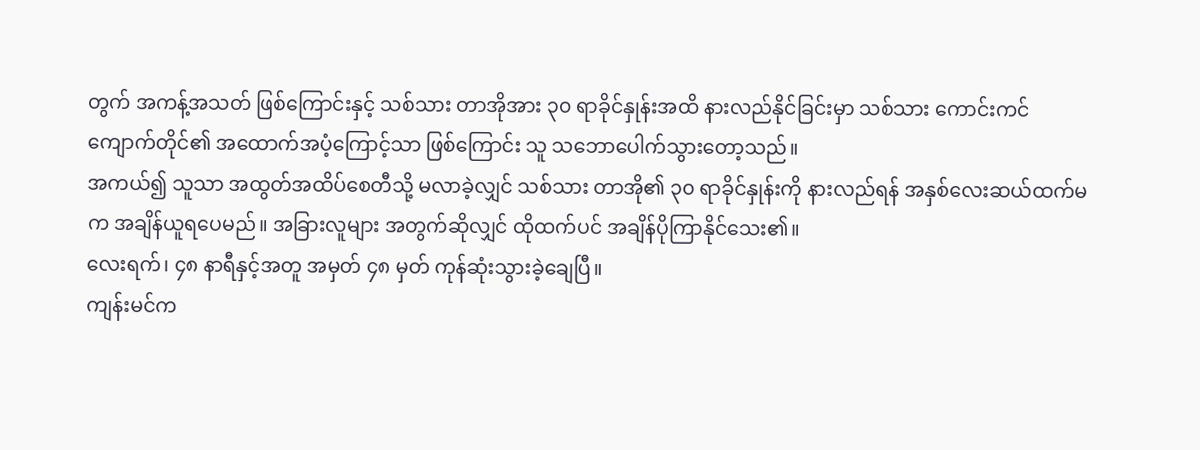တွက် အကန့်အသတ် ဖြစ်ကြောင်းနှင့် သစ်သား တာအိုအား ၃၀ ရာခိုင်နှုန်းအထိ နားလည်နိုင်ခြင်းမှာ သစ်သား ကောင်းကင်ကျောက်တိုင်၏ အထောက်အပံ့ကြောင့်သာ ဖြစ်ကြောင်း သူ သဘောပေါက်သွားတော့သည်။
အကယ်၍ သူသာ အထွတ်အထိပ်စေတီသို့ မလာခဲ့လျှင် သစ်သား တာအို၏ ၃၀ ရာခိုင်နှုန်းကို နားလည်ရန် အနှစ်လေးဆယ်ထက်မက အချိန်ယူရပေမည်။ အခြားလူများ အတွက်ဆိုလျှင် ထိုထက်ပင် အချိန်ပိုကြာနိုင်သေး၏။
လေးရက်၊ ၄၈ နာရီနှင့်အတူ အမှတ် ၄၈ မှတ် ကုန်ဆုံးသွားခဲ့ချေပြီ။
ကျန်းမင်က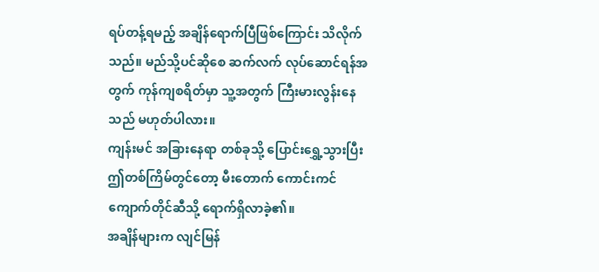ရပ်တန့်ရမည့် အချိန်ရောက်ပြီဖြစ်ကြောင်း သိလိုက်သည်။ မည်သို့ပင်ဆိုစေ ဆက်လက် လုပ်ဆောင်ရန်အတွက် ကုန်ကျစရိတ်မှာ သူ့အတွက် ကြီးမားလွန်းနေသည် မဟုတ်ပါလား။
ကျန်းမင် အခြားနေရာ တစ်ခုသို့ ပြောင်းရွှေ့သွားပြီး ဤတစ်ကြိမ်တွင်တော့ မီးတောက် ကောင်းကင်ကျောက်တိုင်ဆီသို့ ရောက်ရှိလာခဲ့၏။
အချိန်များက လျင်မြန်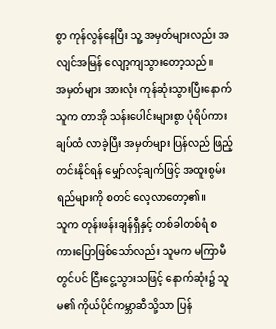စွာ ကုန်လွန်နေပြီး သူ့ အမှတ်များလည်း အလျင်အမြန် လျော့ကျသွားတော့သည်။
အမှတ်များ အားလုံး ကုန်ဆုံးသွားပြီးနောက် သူက တာအို သန်းပေါင်းများစွာ ပုံရိပ်ကားချပ်ထံ လာခဲ့ပြီး အမှတ်များ ပြန်လည် ဖြည့်တင်းနိုင်ရန် မျှော်လင့်ချက်ဖြင့် အထူးစွမ်းရည်များကို စတင် လေ့လာတော့၏။
သူက တုန်းဖန်းချန်ရှီနှင့် တစ်ခါတစ်ရံ စကားပြောဖြစ်သော်လည်း သူမက မကြာမီတွင်ပင် ငြီးငွေ့သွားသဖြင့် နောက်ဆုံး၌ သူမ၏ ကိုယ်ပိုင်ကမ္ဘာဆီသို့သာ ပြန်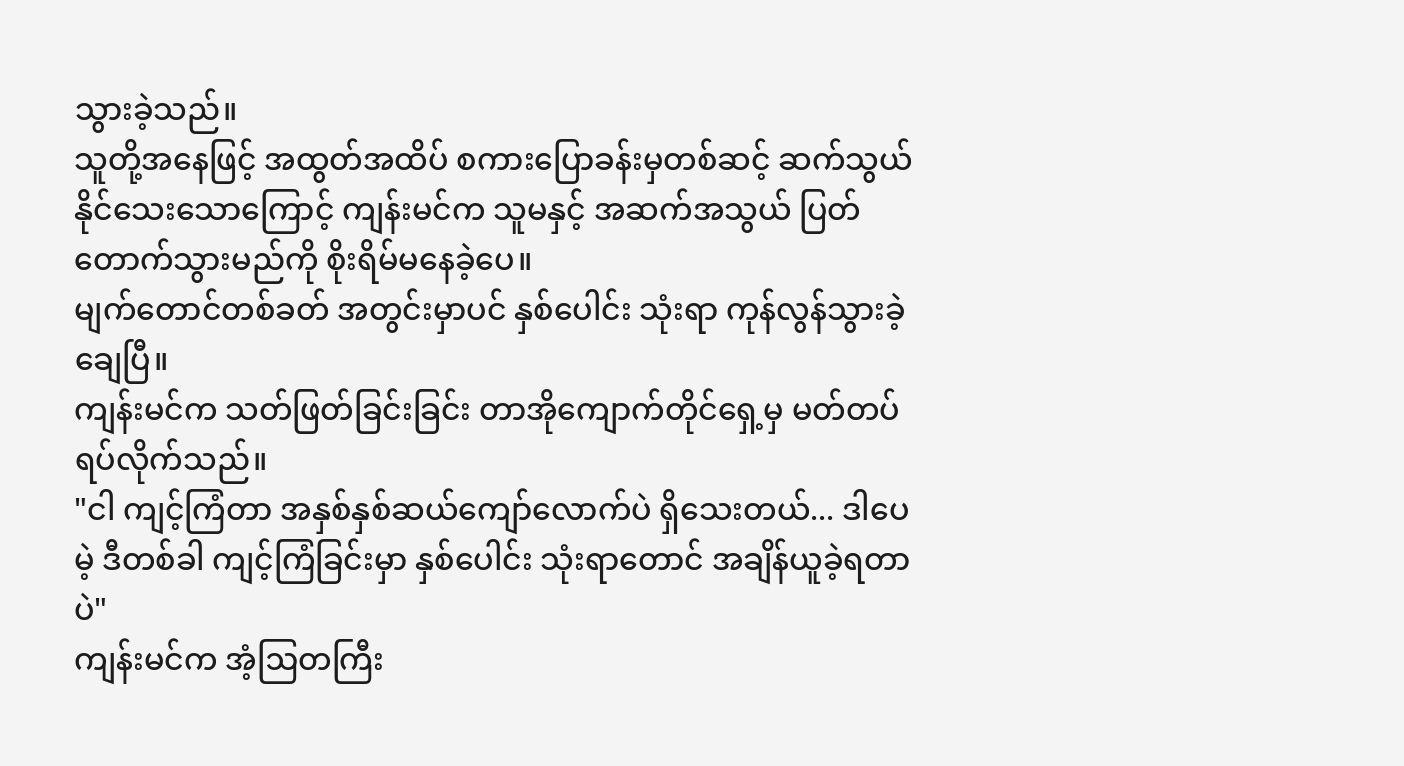သွားခဲ့သည်။
သူတို့အနေဖြင့် အထွတ်အထိပ် စကားပြောခန်းမှတစ်ဆင့် ဆက်သွယ်နိုင်သေးသောကြောင့် ကျန်းမင်က သူမနှင့် အဆက်အသွယ် ပြတ်တောက်သွားမည်ကို စိုးရိမ်မနေခဲ့ပေ။
မျက်တောင်တစ်ခတ် အတွင်းမှာပင် နှစ်ပေါင်း သုံးရာ ကုန်လွန်သွားခဲ့ချေပြီ။
ကျန်းမင်က သတ်ဖြတ်ခြင်းခြင်း တာအိုကျောက်တိုင်ရှေ့မှ မတ်တပ်ရပ်လိုက်သည်။
"ငါ ကျင့်ကြံတာ အနှစ်နှစ်ဆယ်ကျော်လောက်ပဲ ရှိသေးတယ်... ဒါပေမဲ့ ဒီတစ်ခါ ကျင့်ကြံခြင်းမှာ နှစ်ပေါင်း သုံးရာတောင် အချိန်ယူခဲ့ရတာပဲ"
ကျန်းမင်က အံ့ဩတကြီး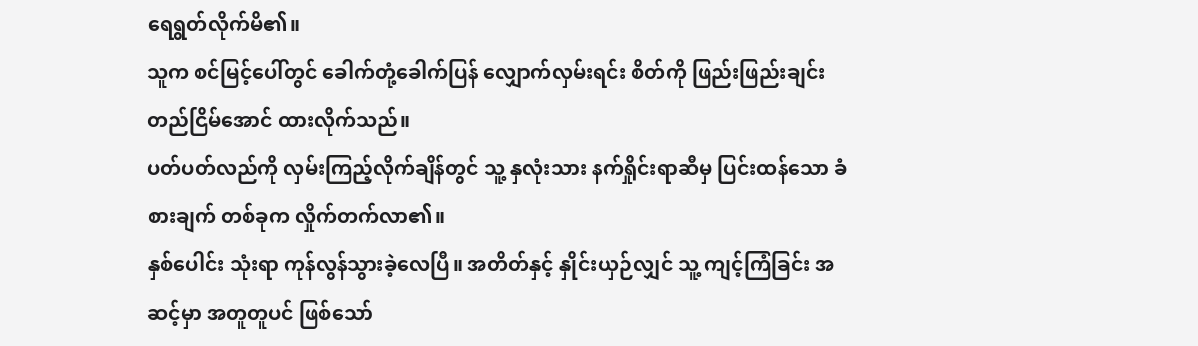ရေရွတ်လိုက်မိ၏။
သူက စင်မြင့်ပေါ်တွင် ခေါက်တုံ့ခေါက်ပြန် လျှောက်လှမ်းရင်း စိတ်ကို ဖြည်းဖြည်းချင်း တည်ငြိမ်အောင် ထားလိုက်သည်။
ပတ်ပတ်လည်ကို လှမ်းကြည့်လိုက်ချိန်တွင် သူ့ နှလုံးသား နက်ရှိုင်းရာဆီမှ ပြင်းထန်သော ခံစားချက် တစ်ခုက လှိုက်တက်လာ၏။
နှစ်ပေါင်း သုံးရာ ကုန်လွန်သွားခဲ့လေပြီ။ အတိတ်နှင့် နှိုင်းယှဉ်လျှင် သူ့ ကျင့်ကြံခြင်း အဆင့်မှာ အတူတူပင် ဖြစ်သော်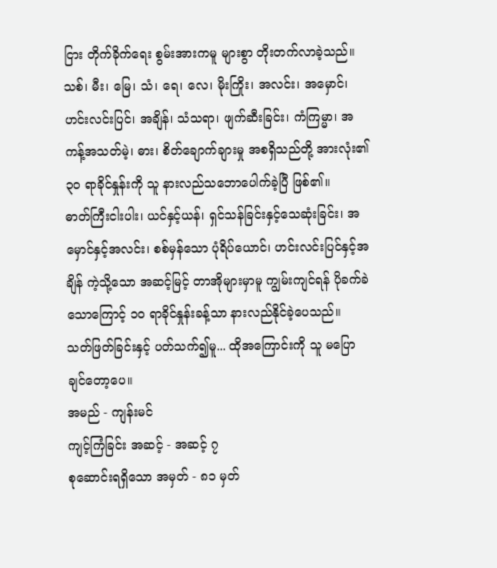ငြား တိုက်ခိုက်ရေး စွမ်းအားကမူ များစွာ တိုးတက်လာခဲ့သည်။
သစ်၊ မီး၊ မြေ၊ သံ၊ ရေ၊ လေ၊ မိုးကြိုး၊ အလင်း၊ အမှောင်၊ ဟင်းလင်းပြင်၊ အချိန်၊ သံသရာ၊ ဖျက်ဆီးခြင်း၊ ကံကြမ္မာ၊ အကန့်အသတ်မဲ့၊ ဓား၊ စိတ်ချောက်ချားမှု အစရှိသည်တို့ အားလုံး၏ ၃၀ ရာခိုင်နှုန်းကို သူ နားလည်သဘောပေါက်ခဲ့ပြီ ဖြစ်၏။
ဓာတ်ကြီးငါးပါး၊ ယင်နှင့်ယန်၊ ရှင်သန်ခြင်းနှင့်သေဆုံးခြင်း၊ အမှောင်နှင့်အလင်း၊ စစ်မှန်သော ပုံရိပ်ယောင်၊ ဟင်းလင်းပြင်နှင့်အချိန် ကဲ့သို့သော အဆင့်မြင့် တာအိုများမှာမူ ကျွမ်းကျင်ရန် ပိုခက်ခဲသောကြောင့် ၁၀ ရာခိုင်နှုန်းခန့်သာ နားလည်နိုင်ခဲ့ပေသည်။
သတ်ဖြတ်ခြင်းနှင့် ပတ်သက်၍မူ... ထိုအကြောင်းကို သူ မပြောချင်တော့ပေ။
အမည် - ကျန်းမင်
ကျင့်ကြံခြင်း အဆင့် - အဆင့် ၇
စုဆောင်းရရှိသော အမှတ် - ၈၁ မှတ်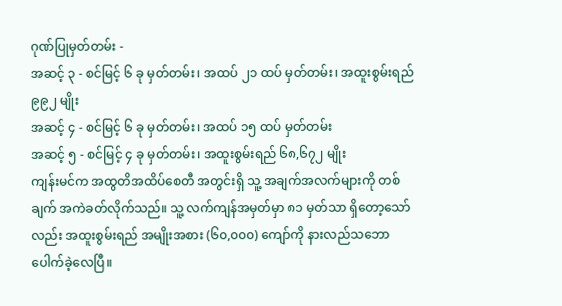ဂုဏ်ပြုမှတ်တမ်း -
အဆင့် ၃ - စင်မြင့် ၆ ခု မှတ်တမ်း၊ အထပ် ၂၁ ထပ် မှတ်တမ်း၊ အထူးစွမ်းရည် ၉၉၂ မျိုး
အဆင့် ၄ - စင်မြင့် ၆ ခု မှတ်တမ်း၊ အထပ် ၁၅ ထပ် မှတ်တမ်း
အဆင့် ၅ - စင်မြင့် ၄ ခု မှတ်တမ်း၊ အထူးစွမ်းရည် ၆၈,၆၇၂ မျိုး
ကျန်းမင်က အထွတိအထိပ်စေတီ အတွင်းရှိ သူ့ အချက်အလက်များကို တစ်ချက် အကဲခတ်လိုက်သည်။ သူ့ လက်ကျန်အမှတ်မှာ ၈၁ မှတ်သာ ရှိတော့သော်လည်း အထူးစွမ်းရည် အမျိုးအစား (၆၀,၀၀၀) ကျော်ကို နားလည်သဘောပေါက်ခဲ့လေပြီ။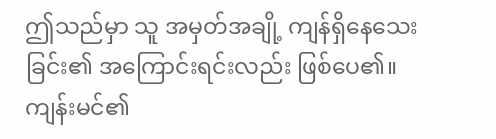ဤသည်မှာ သူ အမှတ်အချို့ ကျန်ရှိနေသေးခြင်း၏ အကြောင်းရင်းလည်း ဖြစ်ပေ၏။
ကျန်းမင်၏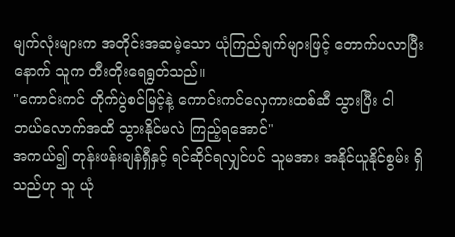မျက်လုံးများက အတိုင်းအဆမဲ့သော ယုံကြည်ချက်များဖြင့် တောက်ပလာပြီးနောက် သူက တီးတိုးရေရွတ်သည်။
"ကောင်းကင် တိုက်ပွဲစင်မြင့်နဲ့ ကောင်းကင်လှေကားထစ်ဆီ သွားပြီး ငါ ဘယ်လောက်အထိ သွားနိုင်မလဲ ကြည့်ရအောင်"
အကယ်၍ တုန်းဖန်းချန်ရှီနှင့် ရင်ဆိုင်ရလျှင်ပင် သူမအား အနိုင်ယူနိုင်စွမ်း ရှိသည်ဟု သူ ယုံ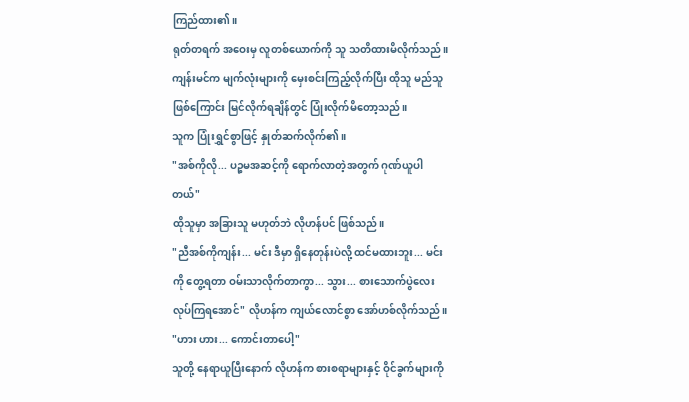ကြည်ထား၏။
ရုတ်တရက် အဝေးမှ လူတစ်ယောက်ကို သူ သတိထားမိလိုက်သည်။ ကျန်းမင်က မျက်လုံးများကို မှေးစင်းကြည့်လိုက်ပြီး ထိုသူ မည်သူဖြစ်ကြောင်း မြင်လိုက်ရချိန်တွင် ပြုံးလိုက်မိတော့သည်။
သူက ပြုံးရွှင်စွာဖြင့် နှုတ်ဆက်လိုက်၏။
"အစ်ကိုလို... ပဉ္စမအဆင့်ကို ရောက်လာတဲ့အတွက် ဂုဏ်ယူပါတယ်"
ထိုသူမှာ အခြားသူ မဟုတ်ဘဲ လိုဟန်ပင် ဖြစ်သည်။
"ညီအစ်ကိုကျန်း... မင်း ဒီမှာ ရှိနေတုန်းပဲလို့ ထင်မထားဘူး... မင်းကို တွေ့ရတာ ဝမ်းသာလိုက်တာကွာ... သွား... စားသောက်ပွဲလေး လုပ်ကြရအောင်" လိုဟန်က ကျယ်လောင်စွာ အော်ဟစ်လိုက်သည်။
"ဟား ဟား... ကောင်းတာပေါ့"
သူတို့ နေရာယူပြီးနောက် လိုဟန်က စားစရာများနှင့် ဝိုင်ခွက်များကို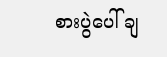စားပွဲပေါ် ချ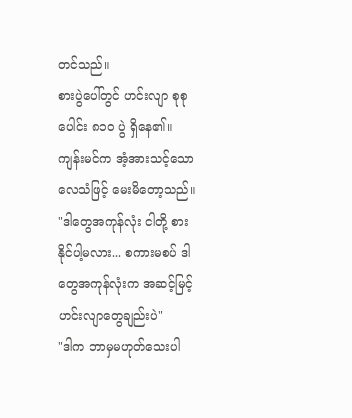တင်သည်။
စားပွဲပေါ်တွင် ဟင်းလျာ စုစုပေါင်း ၈၁၀ ပွဲ ရှိနေ၏။
ကျန်းမင်က အံ့အားသင့်သော လေသံဖြင့် မေးမိတော့သည်။
"ဒါတွေအကုန်လုံး ငါတို့ စားနိုင်ပါ့မလား... စကားမစပ် ဒါတွေအကုန်လုံးက အဆင့်မြင့် ဟင်းလျာတွေချည်းပဲ"
"ဒါက ဘာမှမဟုတ်သေးပါ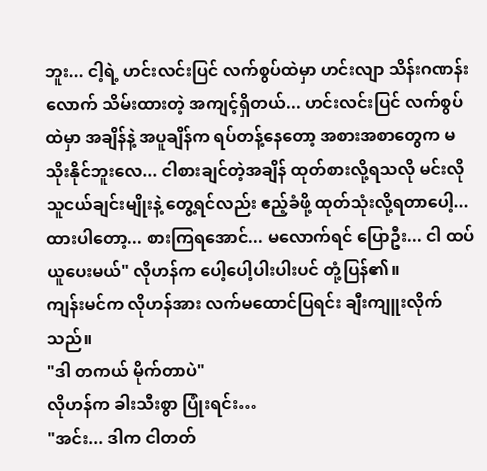ဘူး... ငါ့ရဲ့ ဟင်းလင်းပြင် လက်စွပ်ထဲမှာ ဟင်းလျာ သိန်းဂဏန်းလောက် သိမ်းထားတဲ့ အကျင့်ရှိတယ်... ဟင်းလင်းပြင် လက်စွပ်ထဲမှာ အချိန်နဲ့ အပူချိန်က ရပ်တန့်နေတော့ အစားအစာတွေက မသိုးနိုင်ဘူးလေ... ငါစားချင်တဲ့အချိန် ထုတ်စားလို့ရသလို မင်းလို သူငယ်ချင်းမျိုးနဲ့ တွေ့ရင်လည်း ဧည့်ခံဖို့ ထုတ်သုံးလို့ရတာပေါ့... ထားပါတော့... စားကြရအောင်... မလောက်ရင် ပြောဦး... ငါ ထပ်ယူပေးမယ်" လိုဟန်က ပေါ့ပေါ့ပါးပါးပင် တုံ့ပြန်၏။
ကျန်းမင်က လိုဟန်အား လက်မထောင်ပြရင်း ချီးကျူးလိုက်သည်။
"ဒါ တကယ် မိုက်တာပဲ"
လိုဟန်က ခါးသီးစွာ ပြုံးရင်း…
"အင်း... ဒါက ငါတတ်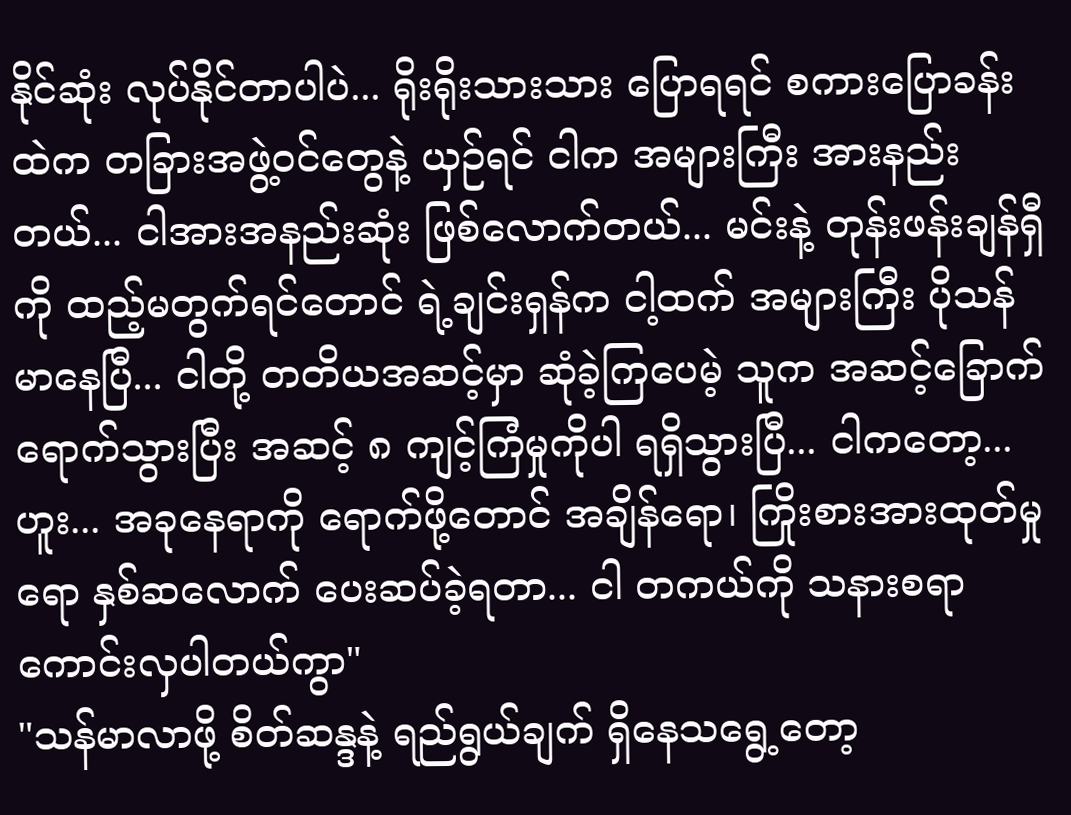နိုင်ဆုံး လုပ်နိုင်တာပါပဲ... ရိုးရိုးသားသား ပြောရရင် စကားပြောခန်းထဲက တခြားအဖွဲ့ဝင်တွေနဲ့ ယှဉ်ရင် ငါက အများကြီး အားနည်းတယ်... ငါအားအနည်းဆုံး ဖြစ်လောက်တယ်... မင်းနဲ့ တုန်းဖန်းချန်ရှီကို ထည့်မတွက်ရင်တောင် ရဲ့ချင်းရှန်က ငါ့ထက် အများကြီး ပိုသန်မာနေပြီ... ငါတို့ တတိယအဆင့်မှာ ဆုံခဲ့ကြပေမဲ့ သူက အဆင့်ခြောက် ရောက်သွားပြီး အဆင့် ၈ ကျင့်ကြံမှုကိုပါ ရရှိသွားပြီ... ငါကတော့... ဟူး... အခုနေရာကို ရောက်ဖို့တောင် အချိန်ရော၊ ကြိုးစားအားထုတ်မှုရော နှစ်ဆလောက် ပေးဆပ်ခဲ့ရတာ... ငါ တကယ်ကို သနားစရာ ကောင်းလှပါတယ်ကွာ"
"သန်မာလာဖို့ စိတ်ဆန္ဒနဲ့ ရည်ရွယ်ချက် ရှိနေသရွေ့တော့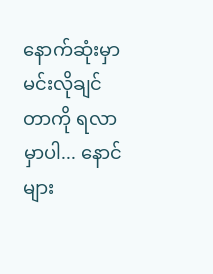နောက်ဆုံးမှာ မင်းလိုချင်တာကို ရလာမှာပါ... နောင်များ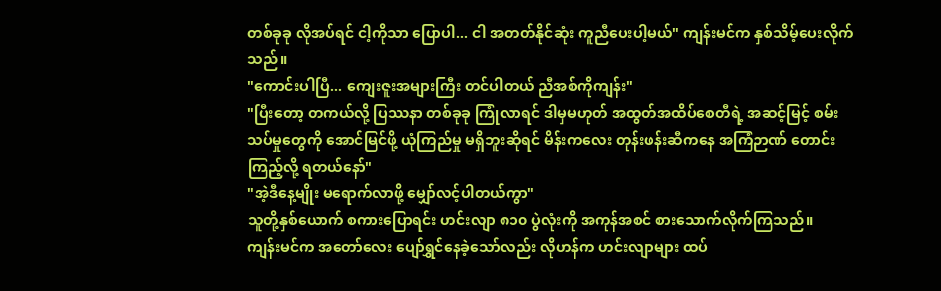တစ်ခုခု လိုအပ်ရင် ငါ့ကိုသာ ပြောပါ... ငါ အတတ်နိုင်ဆုံး ကူညီပေးပါ့မယ်" ကျန်းမင်က နှစ်သိမ့်ပေးလိုက်သည်။
"ကောင်းပါပြီ... ကျေးဇူးအများကြီး တင်ပါတယ် ညီအစ်ကိုကျန်း"
"ပြီးတော့ တကယ်လို့ ပြဿနာ တစ်ခုခု ကြုံလာရင် ဒါမှမဟုတ် အထွတ်အထိပ်စေတီရဲ့ အဆင့်မြင့် စမ်းသပ်မှုတွေကို အောင်မြင်ဖို့ ယုံကြည်မှု မရှိဘူးဆိုရင် မိန်းကလေး တုန်းဖန်းဆီကနေ အကြံဉာဏ် တောင်းကြည့်လို့ ရတယ်နော်"
"အဲ့ဒီနေ့မျိုး မရောက်လာဖို့ မျှော်လင့်ပါတယ်ကွာ"
သူတို့နှစ်ယောက် စကားပြောရင်း ဟင်းလျာ ၈၁၀ ပွဲလုံးကို အကုန်အစင် စားသောက်လိုက်ကြသည်။
ကျန်းမင်က အတော်လေး ပျော်ရွှင်နေခဲ့သော်လည်း လိုဟန်က ဟင်းလျာများ ထပ်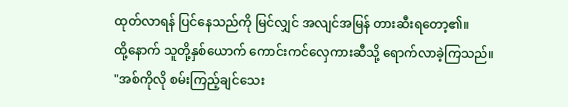ထုတ်လာရန် ပြင်နေသည်ကို မြင်လျှင် အလျင်အမြန် တားဆီးရတော့၏။
ထို့နောက် သူတို့နှစ်ယောက် ကောင်းကင်လှေကားဆီသို့ ရောက်လာခဲ့ကြသည်။
"အစ်ကိုလို စမ်းကြည့်ချင်သေး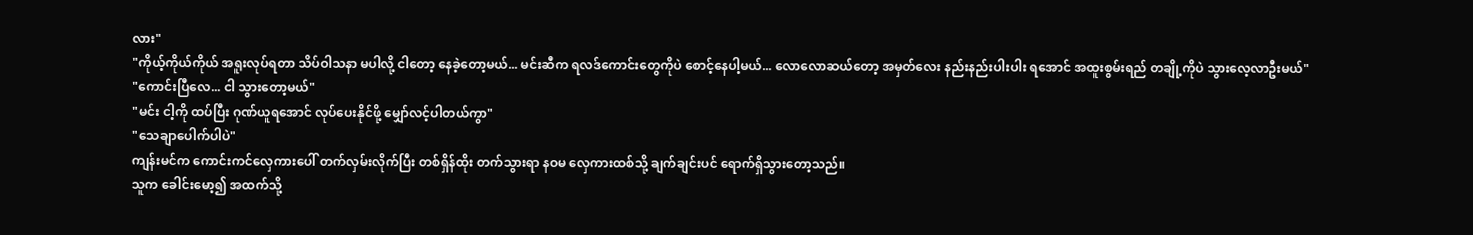လား"
"ကိုယ့်ကိုယ်ကိုယ် အရူးလုပ်ရတာ သိပ်ဝါသနာ မပါလို့ ငါတော့ နေခဲ့တော့မယ်... မင်းဆီက ရလဒ်ကောင်းတွေကိုပဲ စောင့်နေပါ့မယ်... လောလောဆယ်တော့ အမှတ်လေး နည်းနည်းပါးပါး ရအောင် အထူးစွမ်းရည် တချို့ကိုပဲ သွားလေ့လာဦးမယ်"
"ကောင်းပြီလေ... ငါ သွားတော့မယ်"
"မင်း ငါ့ကို ထပ်ပြီး ဂုဏ်ယူရအောင် လုပ်ပေးနိုင်ဖို့ မျှော်လင့်ပါတယ်ကွာ"
"သေချာပေါက်ပါပဲ"
ကျန်းမင်က ကောင်းကင်လှေကားပေါ် တက်လှမ်းလိုက်ပြီး တစ်ရှိန်ထိုး တက်သွားရာ နဝမ လှေကားထစ်သို့ ချက်ချင်းပင် ရောက်ရှိသွားတော့သည်။
သူက ခေါင်းမော့၍ အထက်သို့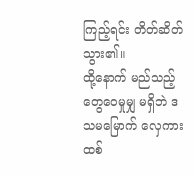ကြည့်ရင်း တိတ်ဆိတ်သွား၏။
ထို့နောက် မည်သည့် တွေဝေမှုမျှ မရှိဘဲ ဒသမမြောက် လှေကားထစ်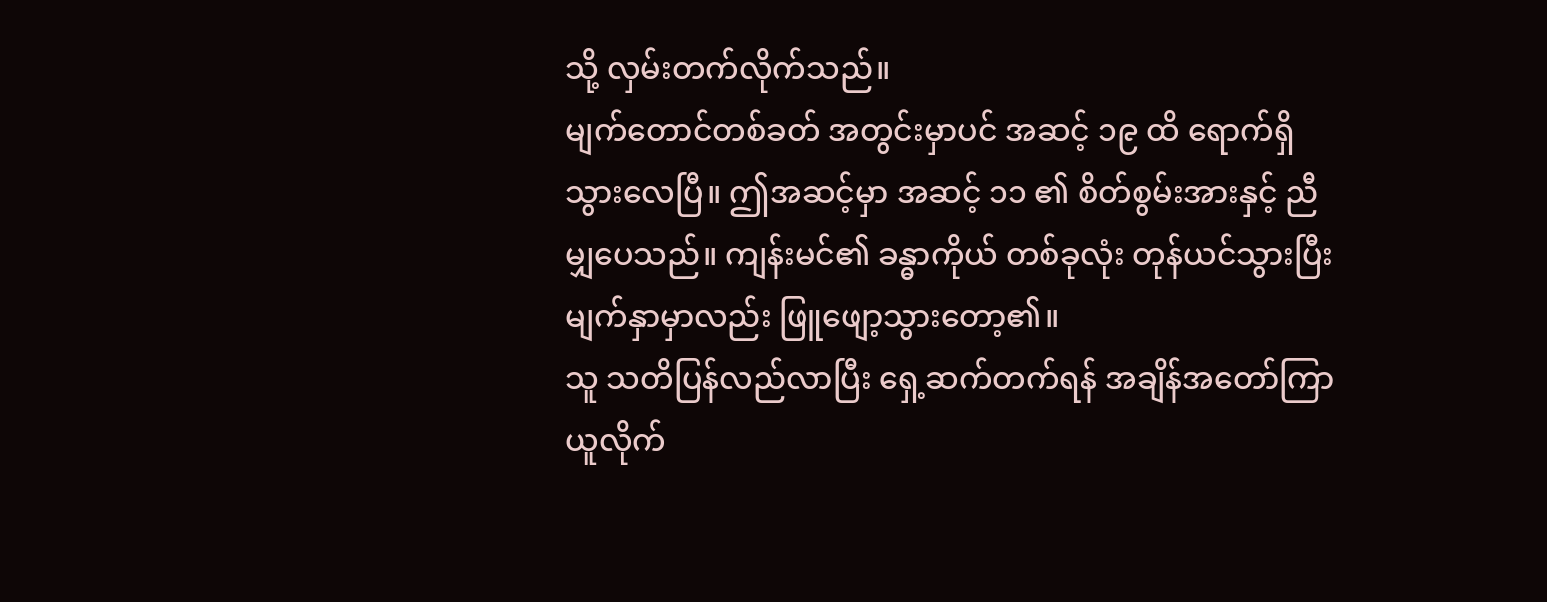သို့ လှမ်းတက်လိုက်သည်။
မျက်တောင်တစ်ခတ် အတွင်းမှာပင် အဆင့် ၁၉ ထိ ရောက်ရှိသွားလေပြီ။ ဤအဆင့်မှာ အဆင့် ၁၁ ၏ စိတ်စွမ်းအားနှင့် ညီမျှပေသည်။ ကျန်းမင်၏ ခန္ဓာကိုယ် တစ်ခုလုံး တုန်ယင်သွားပြီး မျက်နှာမှာလည်း ဖြူဖျော့သွားတော့၏။
သူ သတိပြန်လည်လာပြီး ရှေ့ဆက်တက်ရန် အချိန်အတော်ကြာ ယူလိုက်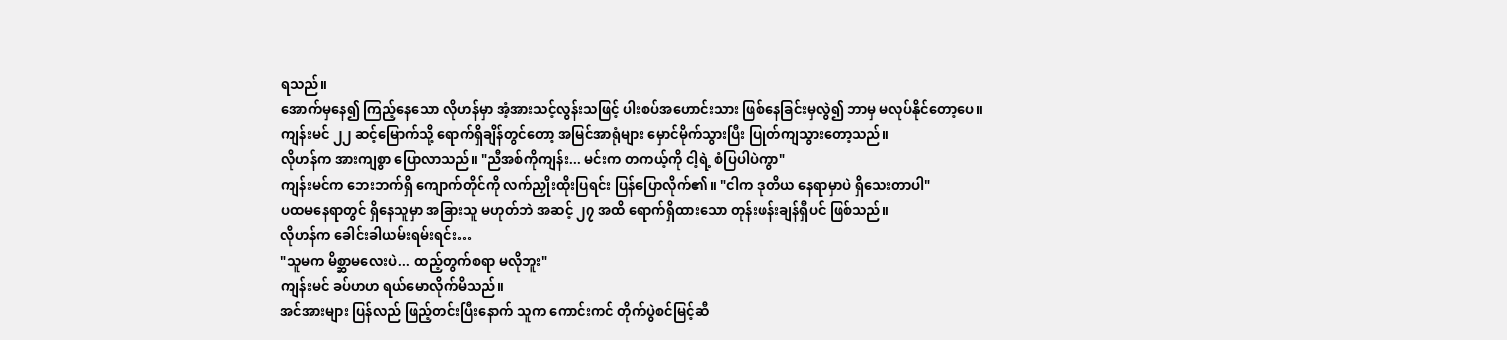ရသည်။
အောက်မှနေ၍ ကြည့်နေသော လိုဟန်မှာ အံ့အားသင့်လွန်းသဖြင့် ပါးစပ်အဟောင်းသား ဖြစ်နေခြင်းမှလွဲ၍ ဘာမှ မလုပ်နိုင်တော့ပေ။
ကျန်းမင် ၂၂ ဆင့်မြောက်သို့ ရောက်ရှိချိန်တွင်တော့ အမြင်အာရုံများ မှောင်မိုက်သွားပြီး ပြုတ်ကျသွားတော့သည်။
လိုဟန်က အားကျစွာ ပြောလာသည်။ "ညီအစ်ကိုကျန်း... မင်းက တကယ့်ကို ငါ့ရဲ့ စံပြပါပဲကွာ"
ကျန်းမင်က ဘေးဘက်ရှိ ကျောက်တိုင်ကို လက်ညှိုးထိုးပြရင်း ပြန်ပြောလိုက်၏။ "ငါက ဒုတိယ နေရာမှာပဲ ရှိသေးတာပါ"
ပထမနေရာတွင် ရှိနေသူမှာ အခြားသူ မဟုတ်ဘဲ အဆင့် ၂၇ အထိ ရောက်ရှိထားသော တုန်းဖန်းချန်ရှီပင် ဖြစ်သည်။
လိုဟန်က ခေါင်းခါယမ်းရမ်းရင်း…
"သူမက မိစ္ဆာမလေးပဲ... ထည့်တွက်စရာ မလိုဘူး"
ကျန်းမင် ခပ်ဟဟ ရယ်မောလိုက်မိသည်။
အင်အားများ ပြန်လည် ဖြည့်တင်းပြီးနောက် သူက ကောင်းကင် တိုက်ပွဲစင်မြင့်ဆီ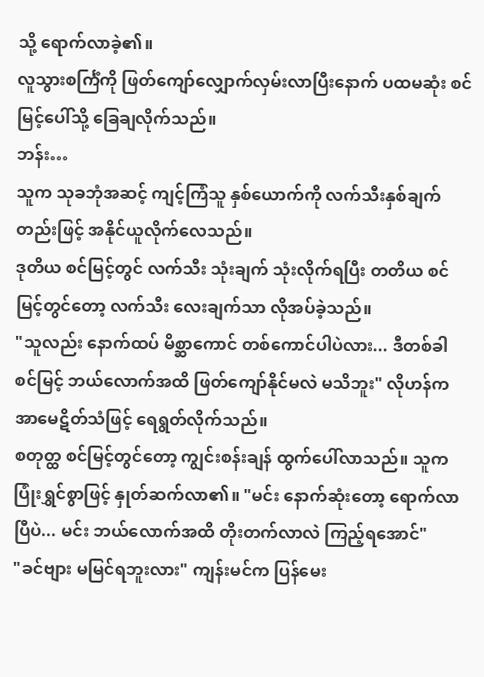သို့ ရောက်လာခဲ့၏။
လူသွားစင်္ကြံကို ဖြတ်ကျော်လျှောက်လှမ်းလာပြီးနောက် ပထမဆုံး စင်မြင့်ပေါ်သို့ ခြေချလိုက်သည်။
ဘန်း…
သူက သုခဘုံအဆင့် ကျင့်ကြံသူ နှစ်ယောက်ကို လက်သီးနှစ်ချက်တည်းဖြင့် အနိုင်ယူလိုက်လေသည်။
ဒုတိယ စင်မြင့်တွင် လက်သီး သုံးချက် သုံးလိုက်ရပြီး တတိယ စင်မြင့်တွင်တော့ လက်သီး လေးချက်သာ လိုအပ်ခဲ့သည်။
"သူလည်း နောက်ထပ် မိစ္ဆာကောင် တစ်ကောင်ပါပဲလား... ဒီတစ်ခါ စင်မြင့် ဘယ်လောက်အထိ ဖြတ်ကျော်နိုင်မလဲ မသိဘူး" လိုဟန်က အာမေဋိတ်သံဖြင့် ရေရွတ်လိုက်သည်။
စတုတ္ထ စင်မြင့်တွင်တော့ ကျွင်းစန်းချန် ထွက်ပေါ်လာသည်။ သူက ပြုံးရွှင်စွာဖြင့် နှုတ်ဆက်လာ၏။ "မင်း နောက်ဆုံးတော့ ရောက်လာပြီပဲ... မင်း ဘယ်လောက်အထိ တိုးတက်လာလဲ ကြည့်ရအောင်"
"ခင်ဗျား မမြင်ရဘူးလား" ကျန်းမင်က ပြန်မေး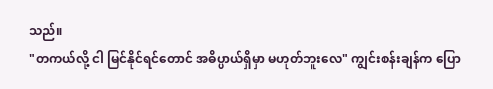သည်။
"တကယ်လို့ ငါ မြင်နိုင်ရင်တောင် အဓိပ္ပာယ်ရှိမှာ မဟုတ်ဘူးလေ" ကျွင်းစန်းချန်က ပြော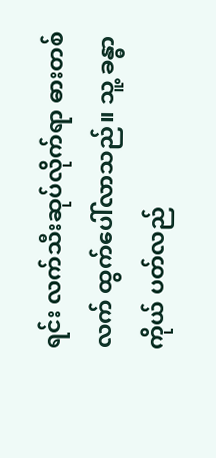ရင်း လက်သီးဆုပ်လိုက်ရာ ဓားတစ်လက် ထွက်ပေါ်လာသည်။ သူ့ ခန္ဓာကိုယ် ပတ်လည်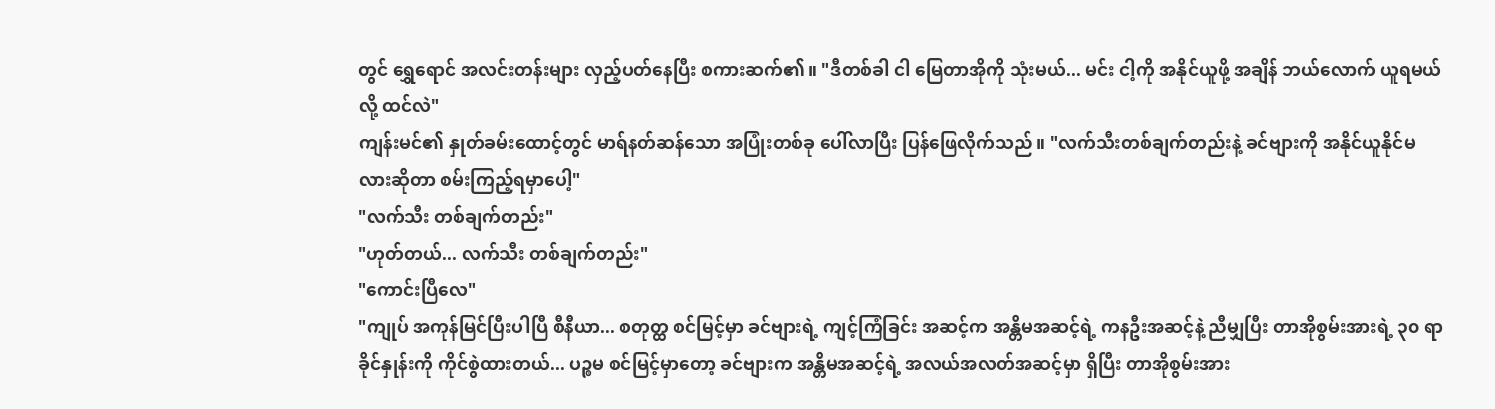တွင် ရွှေရောင် အလင်းတန်းများ လှည့်ပတ်နေပြီး စကားဆက်၏။ "ဒီတစ်ခါ ငါ မြေတာအိုကို သုံးမယ်... မင်း ငါ့ကို အနိုင်ယူဖို့ အချိန် ဘယ်လောက် ယူရမယ်လို့ ထင်လဲ"
ကျန်းမင်၏ နှုတ်ခမ်းထောင့်တွင် မာရ်နတ်ဆန်သော အပြုံးတစ်ခု ပေါ်လာပြီး ပြန်ဖြေလိုက်သည်။ "လက်သီးတစ်ချက်တည်းနဲ့ ခင်ဗျားကို အနိုင်ယူနိုင်မလားဆိုတာ စမ်းကြည့်ရမှာပေါ့"
"လက်သီး တစ်ချက်တည်း"
"ဟုတ်တယ်... လက်သီး တစ်ချက်တည်း"
"ကောင်းပြီလေ"
"ကျုပ် အကုန်မြင်ပြီးပါပြီ စီနီယာ... စတုတ္ထ စင်မြင့်မှာ ခင်ဗျားရဲ့ ကျင့်ကြံခြင်း အဆင့်က အန္တိမအဆင့်ရဲ့ ကနဦးအဆင့်နဲ့ ညီမျှပြီး တာအိုစွမ်းအားရဲ့ ၃၀ ရာခိုင်နှုန်းကို ကိုင်စွဲထားတယ်... ပဉ္စမ စင်မြင့်မှာတော့ ခင်ဗျားက အန္တိမအဆင့်ရဲ့ အလယ်အလတ်အဆင့်မှာ ရှိပြီး တာအိုစွမ်းအား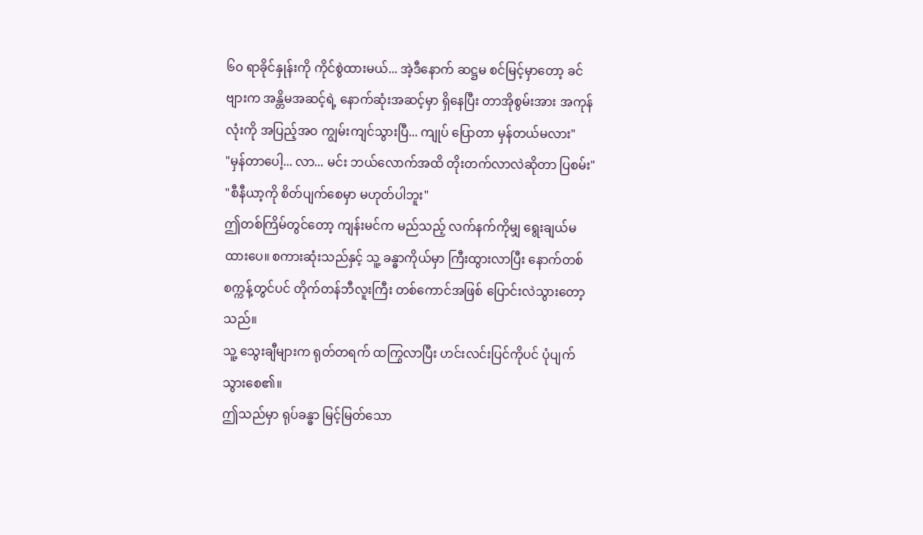၆၀ ရာခိုင်နှုန်းကို ကိုင်စွဲထားမယ်... အဲ့ဒီနောက် ဆဋ္ဌမ စင်မြင့်မှာတော့ ခင်ဗျားက အန္တိမအဆင့်ရဲ့ နောက်ဆုံးအဆင့်မှာ ရှိနေပြီး တာအိုစွမ်းအား အကုန်လုံးကို အပြည့်အဝ ကျွမ်းကျင်သွားပြီ... ကျုပ် ပြောတာ မှန်တယ်မလား"
"မှန်တာပေါ့... လာ... မင်း ဘယ်လောက်အထိ တိုးတက်လာလဲဆိုတာ ပြစမ်း"
"စီနီယာ့ကို စိတ်ပျက်စေမှာ မဟုတ်ပါဘူး"
ဤတစ်ကြိမ်တွင်တော့ ကျန်းမင်က မည်သည့် လက်နက်ကိုမျှ ရွေးချယ်မထားပေ။ စကားဆုံးသည်နှင့် သူ့ ခန္ဓာကိုယ်မှာ ကြီးထွားလာပြီး နောက်တစ်စက္ကန့်တွင်ပင် တိုက်တန်ဘီလူးကြီး တစ်ကောင်အဖြစ် ပြောင်းလဲသွားတော့သည်။
သူ့ သွေးချီများက ရုတ်တရက် ထကြွလာပြီး ဟင်းလင်းပြင်ကိုပင် ပုံပျက်သွားစေ၏။
ဤသည်မှာ ရုပ်ခန္ဓာ မြင့်မြတ်သော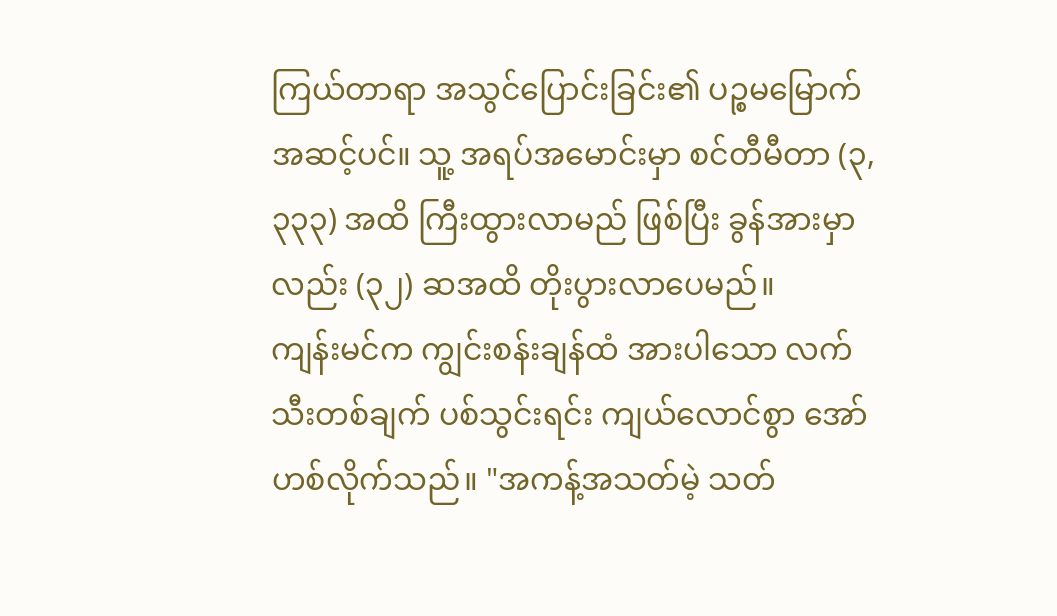ကြယ်တာရာ အသွင်ပြောင်းခြင်း၏ ပဉ္စမမြောက် အဆင့်ပင်။ သူ့ အရပ်အမောင်းမှာ စင်တီမီတာ (၃,၃၃၃) အထိ ကြီးထွားလာမည် ဖြစ်ပြီး ခွန်အားမှာလည်း (၃၂) ဆအထိ တိုးပွားလာပေမည်။
ကျန်းမင်က ကျွင်းစန်းချန်ထံ အားပါသော လက်သီးတစ်ချက် ပစ်သွင်းရင်း ကျယ်လောင်စွာ အော်ဟစ်လိုက်သည်။ "အကန့်အသတ်မဲ့ သတ်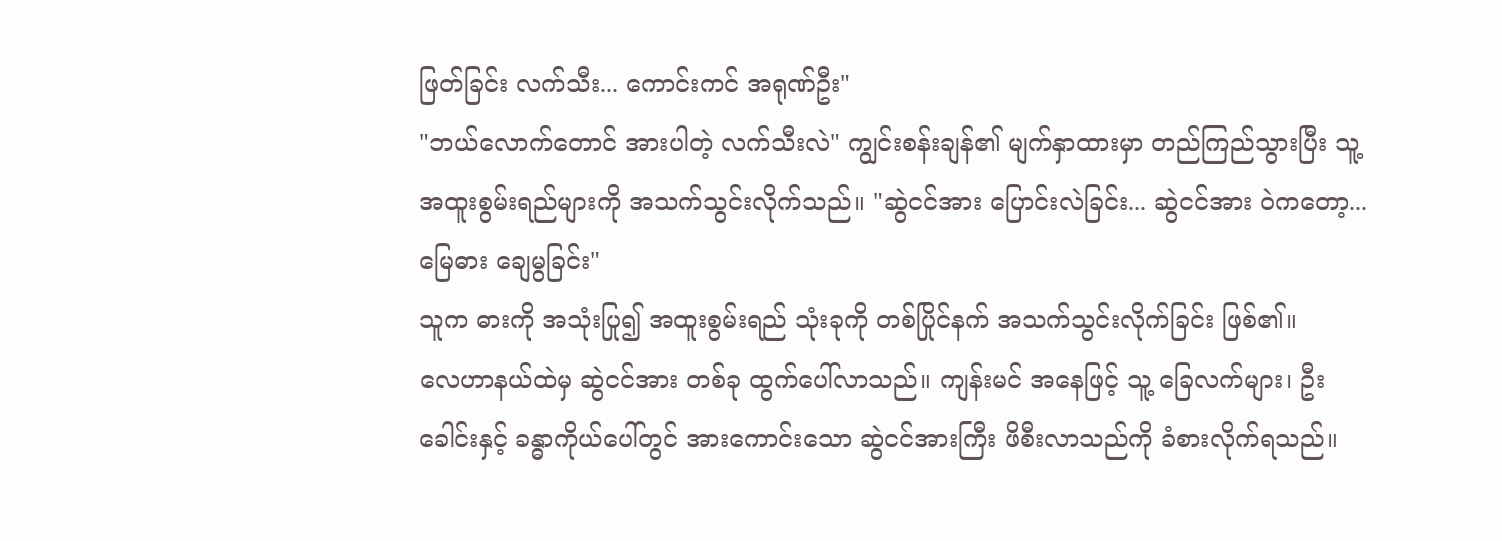ဖြတ်ခြင်း လက်သီး... ကောင်းကင် အရုဏ်ဦး"
"ဘယ်လောက်တောင် အားပါတဲ့ လက်သီးလဲ" ကျွင်းစန်းချန်၏ မျက်နှာထားမှာ တည်ကြည်သွားပြီး သူ့ အထူးစွမ်းရည်များကို အသက်သွင်းလိုက်သည်။ "ဆွဲငင်အား ပြောင်းလဲခြင်း... ဆွဲငင်အား ဝဲကတော့... မြေဓား ချေမွခြင်း"
သူက ဓားကို အသုံးပြု၍ အထူးစွမ်းရည် သုံးခုကို တစ်ပြိုင်နက် အသက်သွင်းလိုက်ခြင်း ဖြစ်၏။
လေဟာနယ်ထဲမှ ဆွဲငင်အား တစ်ခု ထွက်ပေါ်လာသည်။ ကျန်းမင် အနေဖြင့် သူ့ ခြေလက်များ၊ ဦးခေါင်းနှင့် ခန္ဓာကိုယ်ပေါ်တွင် အားကောင်းသော ဆွဲငင်အားကြီး ဖိစီးလာသည်ကို ခံစားလိုက်ရသည်။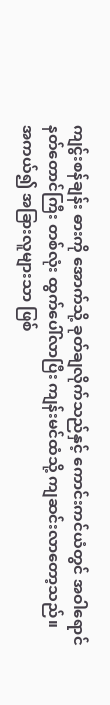ကျင်ွးစန်ချန်း ဓားကို အောက်သို့ ခုတ်ချလိုက်သည်နှင့် ကောင်းကင်ယံတွင် အဝါရောင် နတ်တောင်ကြီး တစ်လုံး ထွက်ပေါ်လာပြီး ကျန်းမင်ထံသို့ ကျဆင်းလာတော့သည်။
အကယ်၍ အခြားလူများသာ ဖြစ်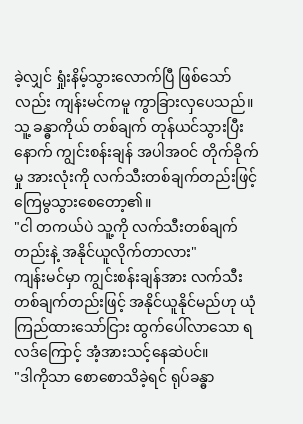ခဲ့လျှင် ရှုံးနိမ့်သွားလောက်ပြီ ဖြစ်သော်လည်း ကျန်းမင်ကမူ ကွာခြားလှပေသည်။ သူ့ ခန္ဓာကိုယ် တစ်ချက် တုန်ယင်သွားပြီးနောက် ကျွင်းစန်းချန် အပါအဝင် တိုက်ခိုက်မှု အားလုံးကို လက်သီးတစ်ချက်တည်းဖြင့် ကြေမွသွားစေတော့၏။
"ငါ တကယ်ပဲ သူ့ကို လက်သီးတစ်ချက်တည်းနဲ့ အနိုင်ယူလိုက်တာလား"
ကျန်းမင်မှာ ကျွင်းစန်းချန်အား လက်သီးတစ်ချက်တည်းဖြင့် အနိုင်ယူနိုင်မည်ဟု ယုံကြည်ထားသော်ငြား ထွက်ပေါ်လာသော ရလဒ်ကြောင့် အံ့အားသင့်နေဆဲပင်။
"ဒါကိုသာ စောစောသိခဲ့ရင် ရုပ်ခန္ဓာ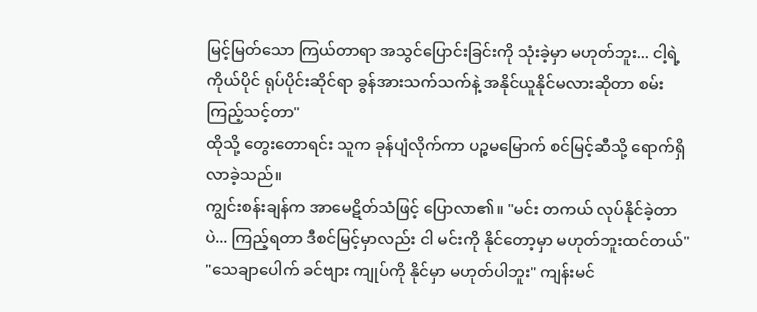မြင့်မြတ်သော ကြယ်တာရာ အသွင်ပြောင်းခြင်းကို သုံးခဲ့မှာ မဟုတ်ဘူး... ငါ့ရဲ့ ကိုယ်ပိုင် ရုပ်ပိုင်းဆိုင်ရာ ခွန်အားသက်သက်နဲ့ အနိုင်ယူနိုင်မလားဆိုတာ စမ်းကြည့်သင့်တာ"
ထိုသို့ တွေးတောရင်း သူက ခုန်ပျံလိုက်ကာ ပဉ္စမမြောက် စင်မြင့်ဆီသို့ ရောက်ရှိလာခဲ့သည်။
ကျွင်းစန်းချန်က အာမေဋိတ်သံဖြင့် ပြောလာ၏။ "မင်း တကယ် လုပ်နိုင်ခဲ့တာပဲ... ကြည့်ရတာ ဒီစင်မြင့်မှာလည်း ငါ မင်းကို နိုင်တော့မှာ မဟုတ်ဘူးထင်တယ်"
"သေချာပေါက် ခင်ဗျား ကျုပ်ကို နိုင်မှာ မဟုတ်ပါဘူး" ကျန်းမင်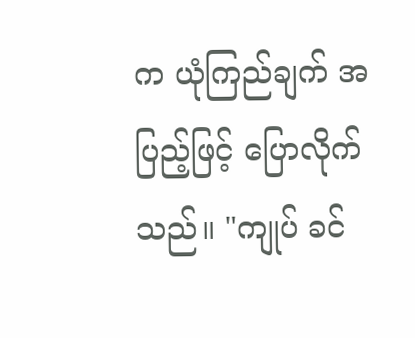က ယုံကြည်ချက် အပြည့်ဖြင့် ပြောလိုက်သည်။ "ကျုပ် ခင်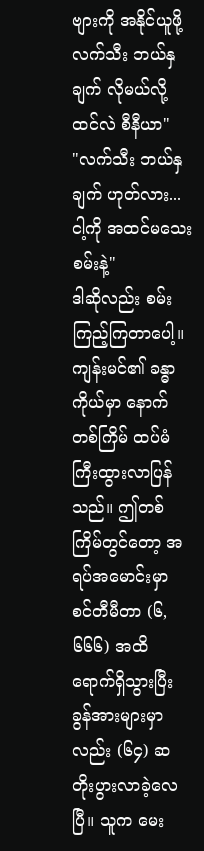ဗျားကို အနိုင်ယူဖို့ လက်သီး ဘယ်နှချက် လိုမယ်လို့ ထင်လဲ စီနီယာ"
"လက်သီး ဘယ်နှချက် ဟုတ်လား... ငါ့ကို အထင်မသေးစမ်းနဲ့"
ဒါဆိုလည်း စမ်းကြည့်ကြတာပေါ့။
ကျန်းမင်၏ ခန္ဓာကိုယ်မှာ နောက်တစ်ကြိမ် ထပ်မံ ကြီးထွားလာပြန်သည်။ ဤတစ်ကြိမ်တွင်တော့ အရပ်အမောင်းမှာ စင်တီမီတာ (၆,၆၆၆) အထိ ရောက်ရှိသွားပြီး ခွန်အားများမှာလည်း (၆၄) ဆ တိုးပွားလာခဲ့လေပြီ။ သူက မေး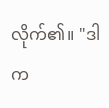လိုက်၏။ "ဒါက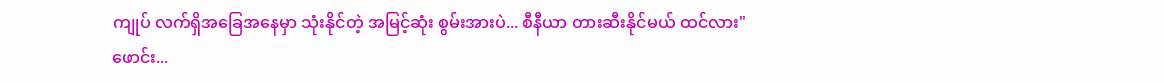ကျုပ် လက်ရှိအခြေအနေမှာ သုံးနိုင်တဲ့ အမြင့်ဆုံး စွမ်းအားပဲ... စီနီယာ တားဆီးနိုင်မယ် ထင်လား"
ဖောင်း...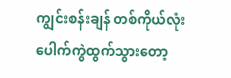ကျွင်းစန်းချန် တစ်ကိုယ်လုံး ပေါက်ကွဲထွက်သွားတော့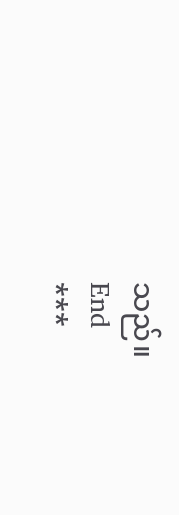သည်။
End
***